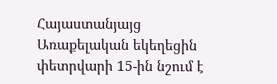Հայաստանյայց Առաքելական եկեղեցին փետրվարի 15-ին նշում է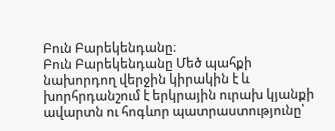Բուն Բարեկենդանը։
Բուն Բարեկենդանը Մեծ պահքի նախորդող վերջին կիրակին է և խորհրդանշում է երկրային ուրախ կյանքի ավարտն ու հոգևոր պատրաստությունը՝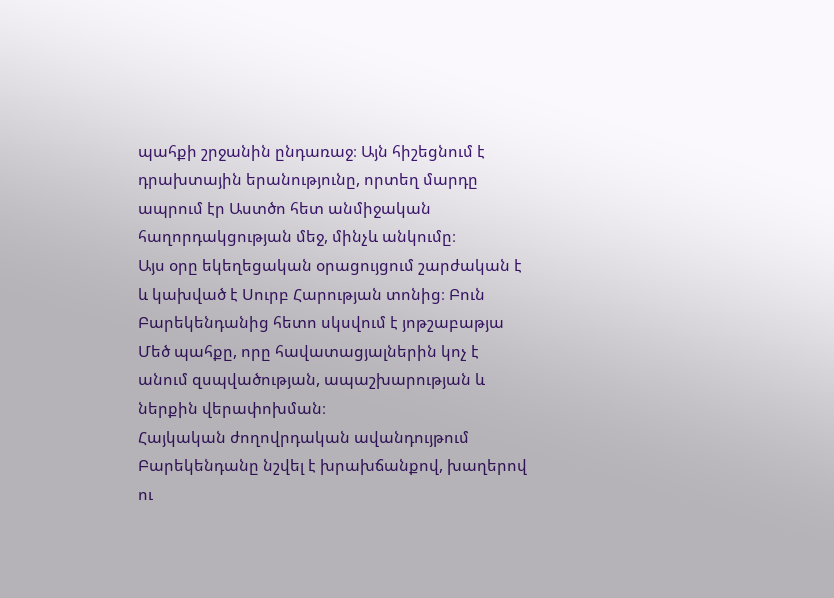պահքի շրջանին ընդառաջ։ Այն հիշեցնում է դրախտային երանությունը, որտեղ մարդը ապրում էր Աստծո հետ անմիջական հաղորդակցության մեջ, մինչև անկումը։
Այս օրը եկեղեցական օրացույցում շարժական է և կախված է Սուրբ Հարության տոնից։ Բուն Բարեկենդանից հետո սկսվում է յոթշաբաթյա Մեծ պահքը, որը հավատացյալներին կոչ է անում զսպվածության, ապաշխարության և ներքին վերափոխման։
Հայկական ժողովրդական ավանդույթում Բարեկենդանը նշվել է խրախճանքով, խաղերով ու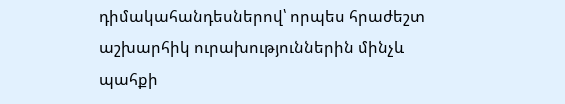դիմակահանդեսներով՝ որպես հրաժեշտ աշխարհիկ ուրախություններին մինչև պահքի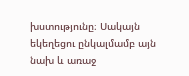խստությունը։ Սակայն եկեղեցու ընկալմամբ այն նախ և առաջ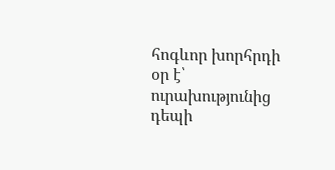հոգևոր խորհրդի օր է՝ ուրախությունից դեպի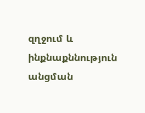զղջում և ինքնաքննություն անցման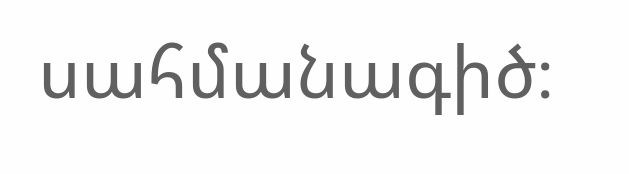սահմանագիծ։